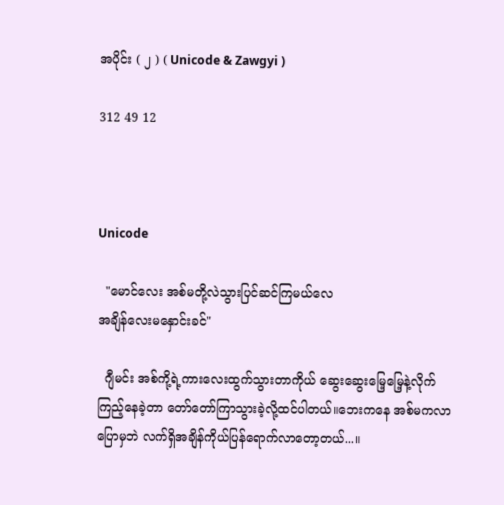အပိုင်း ( ၂ ) ( Unicode & Zawgyi )

312 49 12



Unicode

  "မောင်လေး အစ်မတို့လဲသွားပြင်ဆင်ကြမယ်လေ
အချိန်လေးမနှောင်းခင်"

  ဂျီမင်း အစ်ကို့ရဲ့ကားလေးထွက်သွားတာကိုယ် ဆွေးဆွေးမြေ့မြေ့နဲ့လိုက်ကြည့်နေခဲ့တာ တော်တော်ကြာသွားခဲ့လို့ထင်ပါတယ်။ဘေးကနေ အစ်မကလာပြောမှဘဲ လက်ရှိအချိန်ကိုယ်ပြန်ရောက်လာတော့တယ်...။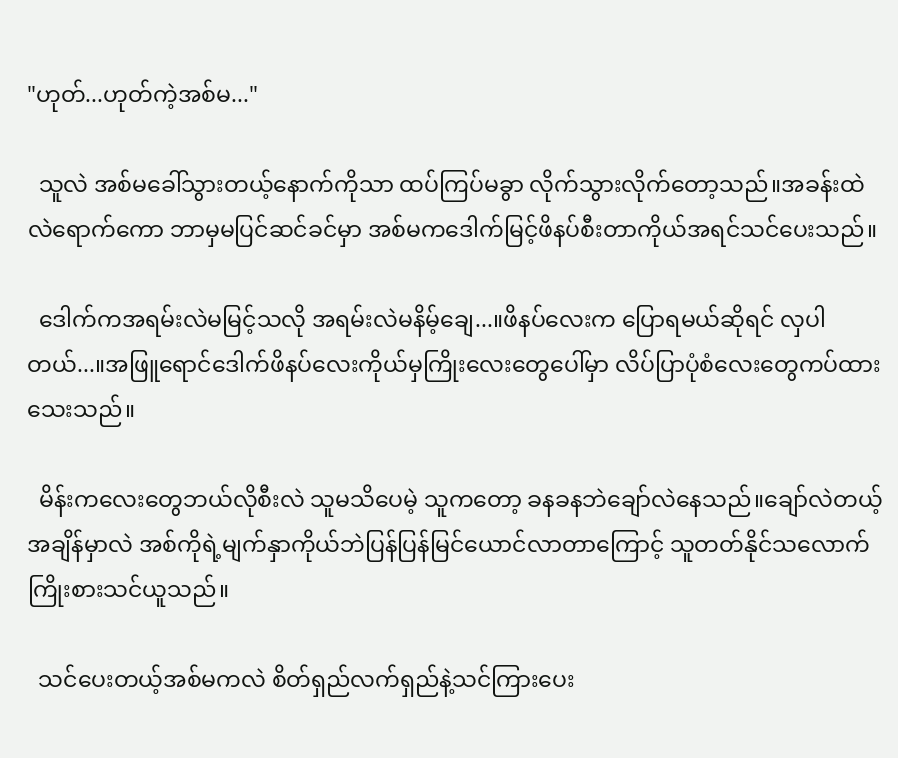"ဟုတ်...ဟုတ်ကဲ့အစ်မ..."

  သူလဲ အစ်မခေါ်သွားတယ့်နောက်ကိုသာ ထပ်ကြပ်မခွာ လိုက်သွားလိုက်တော့သည်။အခန်းထဲလဲရောက်ကော ဘာမှမပြင်ဆင်ခင်မှာ အစ်မကဒေါက်မြင့်ဖိနပ်စီးတာကိုယ်အရင်သင်ပေးသည်။

  ဒေါက်ကအရမ်းလဲမမြင့်သလို အရမ်းလဲမနိမ့်ချေ...။ဖိနပ်လေးက ပြောရမယ်ဆိုရင် လှပါတယ်...။အဖြူရောင်ဒေါက်ဖိနပ်လေးကိုယ်မှကြိုးလေးတွေပေါ်မှာ လိပ်ပြာပုံစံလေးတွေကပ်ထားသေးသည်။

  မိန်းကလေးတွေဘယ်လိုစီးလဲ သူမသိပေမဲ့ သူကတော့ ခနခနဘဲချော်လဲနေသည်။ချော်လဲတယ့်အချိန်မှာလဲ အစ်ကိုရဲ့မျက်နှာကိုယ်ဘဲပြန်ပြန်မြင်ယောင်လာတာကြောင့် သူတတ်နိုင်သလောက်ကြိုးစားသင်ယူသည်။

  သင်ပေးတယ့်အစ်မကလဲ စိတ်ရှည်လက်ရှည်နဲ့သင်ကြားပေး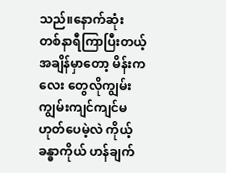သည်။နောက်ဆုံး တစ်နာရီကြာပြီးတယ့်အချိန်မှာတော့ မိန်းကလေး တွေလိုကျွမ်းကျွမ်းကျင်ကျင်မဟုတ်ပေမဲ့လဲ ကိုယ့်ခန္ဓာကိုယ် ဟန်ချက်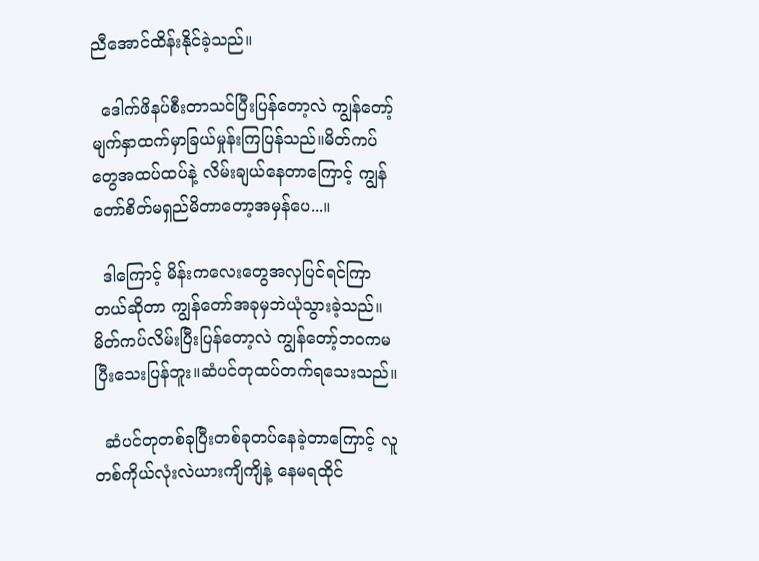ညီအောင်ထိန်းနိုင်ခဲ့သည်။

  ဒေါက်ဖိနပ်စီးတာသင်ပြီးပြန်တော့လဲ ကျွန်တော့် မျက်နှာထက်မှာခြယ်မှုန်းကြပြန်သည်။မိတ်ကပ်တွေအထပ်ထပ်နဲ့ လိမ်းချယ်နေတာကြောင့် ကျွန်တော်စိတ်မရှည်မိတာတော့အမှန်ပေ...။

  ဒါကြောင့် မိန်းကလေးတွေအလှပြင်ရင်ကြာတယ်ဆိုတာ ကျွန်တော်အခုမှဘဲယုံသွားခဲ့သည်။မိတ်ကပ်လိမ်းပြီးပြန်တော့လဲ ကျွန်တော့်ဘဝကမပြီးသေးပြန်ဘူး။ဆံပင်တုထပ်တက်ရသေးသည်။

  ဆံပင်တုတစ်ခုပြီးတစ်ခုတပ်နေခဲ့တာကြောင့် လူတစ်ကိုယ်လုံးလဲယားကျိကျိနဲ့ နေမရထိုင်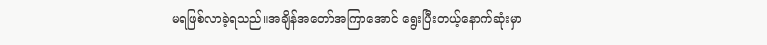မရဖြစ်လာခဲ့ရသည်။အချိန်အတော်အကြာအောင် ရွေးပြီးတယ့်နောက်ဆုံးမှာ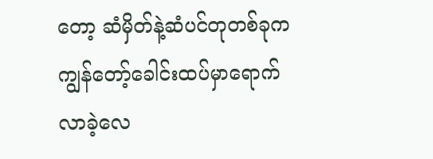တော့ ဆံမှိတ်နဲ့ဆံပင်တုတစ်ခုက ကျွန်တော့်ခေါင်းထပ်မှာရောက်လာခဲ့လေ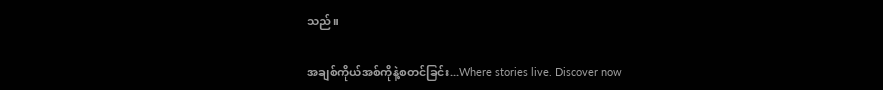သည်။

အချစ်ကိုယ်အစ်ကိုနဲ့စတင်ခြင်း...Where stories live. Discover now